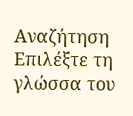Αναζήτηση
Επιλέξτε τη γλώσσα του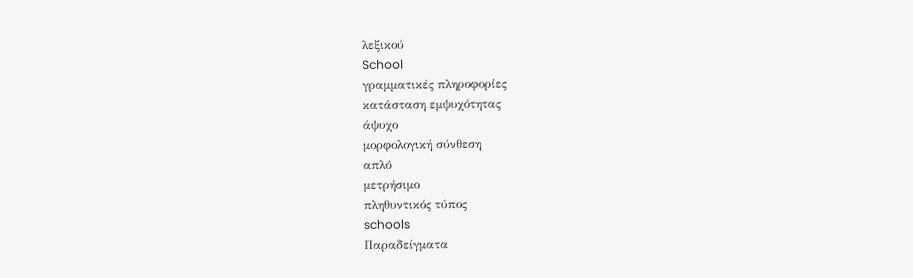λεξικού
School
γραμματικές πληροφορίες
κατάσταση εμψυχότητας
άψυχο
μορφολογική σύνθεση
απλό
μετρήσιμο
πληθυντικός τύπος
schools
Παραδείγματα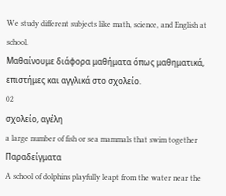We study different subjects like math, science, and English at school.
Μαθαίνουμε διάφορα μαθήματα όπως μαθηματικά, επιστήμες και αγγλικά στο σχολείο.
02
σχολείο, αγέλη
a large number of fish or sea mammals that swim together
Παραδείγματα
A school of dolphins playfully leapt from the water near the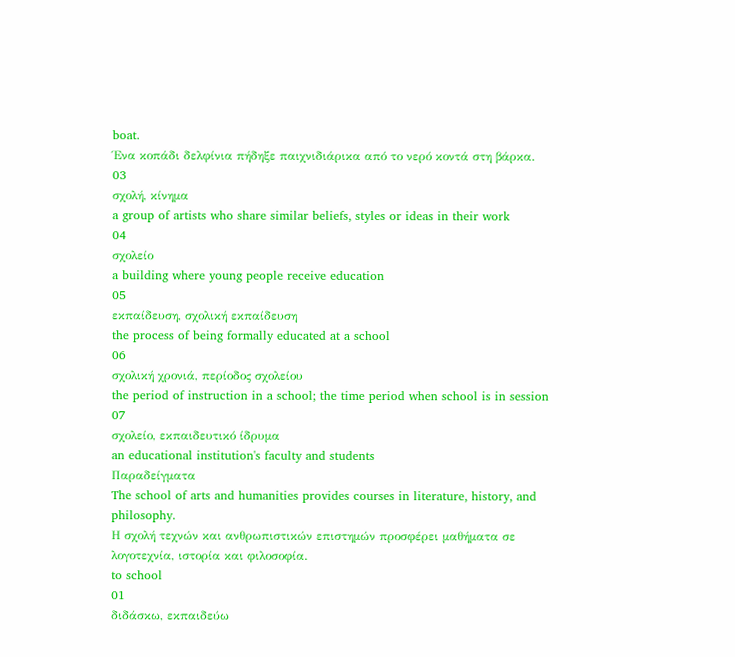boat.
Ένα κοπάδι δελφίνια πήδηξε παιχνιδιάρικα από το νερό κοντά στη βάρκα.
03
σχολή, κίνημα
a group of artists who share similar beliefs, styles or ideas in their work
04
σχολείο
a building where young people receive education
05
εκπαίδευση, σχολική εκπαίδευση
the process of being formally educated at a school
06
σχολική χρονιά, περίοδος σχολείου
the period of instruction in a school; the time period when school is in session
07
σχολείο, εκπαιδευτικό ίδρυμα
an educational institution's faculty and students
Παραδείγματα
The school of arts and humanities provides courses in literature, history, and philosophy.
Η σχολή τεχνών και ανθρωπιστικών επιστημών προσφέρει μαθήματα σε λογοτεχνία, ιστορία και φιλοσοφία.
to school
01
διδάσκω, εκπαιδεύω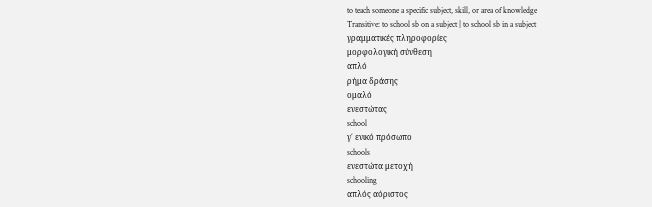to teach someone a specific subject, skill, or area of knowledge
Transitive: to school sb on a subject | to school sb in a subject
γραμματικές πληροφορίες
μορφολογική σύνθεση
απλό
ρήμα δράσης
ομαλό
ενεστώτας
school
γ΄ ενικό πρόσωπο
schools
ενεστώτα μετοχή
schooling
απλός αόριστος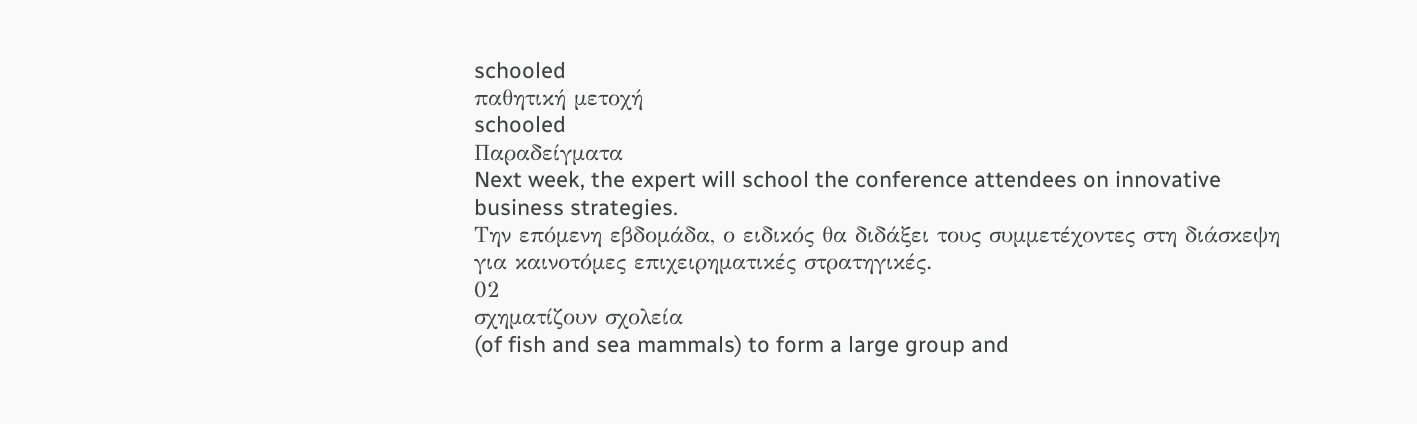schooled
παθητική μετοχή
schooled
Παραδείγματα
Next week, the expert will school the conference attendees on innovative business strategies.
Την επόμενη εβδομάδα, ο ειδικός θα διδάξει τους συμμετέχοντες στη διάσκεψη για καινοτόμες επιχειρηματικές στρατηγικές.
02
σχηματίζουν σχολεία
(of fish and sea mammals) to form a large group and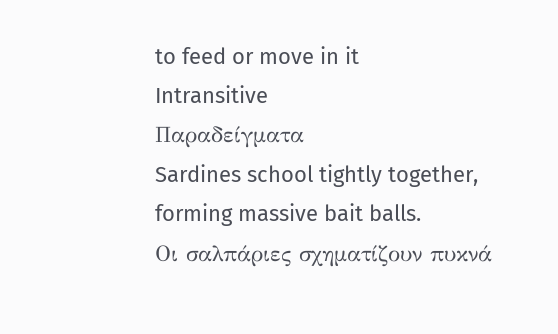to feed or move in it
Intransitive
Παραδείγματα
Sardines school tightly together, forming massive bait balls.
Οι σαλπάριες σχηματίζουν πυκνά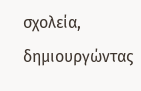σχολεία, δημιουργώντας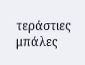τεράστιες μπάλες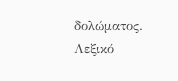δολώματος.
Λεξικό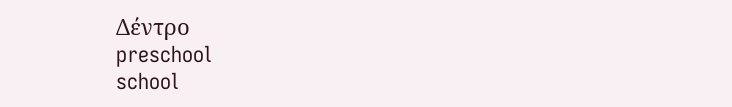Δέντρο
preschool
school